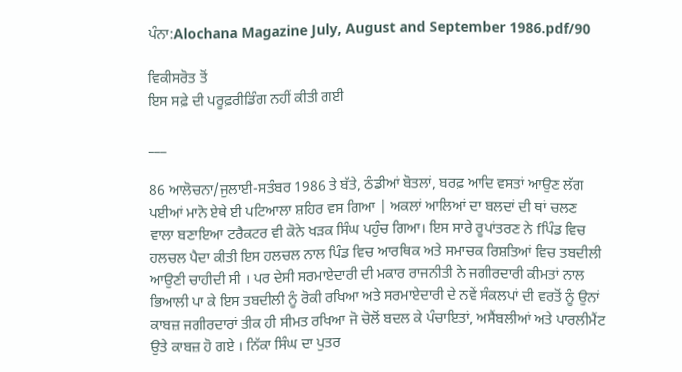ਪੰਨਾ:Alochana Magazine July, August and September 1986.pdf/90

ਵਿਕੀਸਰੋਤ ਤੋਂ
ਇਸ ਸਫ਼ੇ ਦੀ ਪਰੂਫ਼ਰੀਡਿੰਗ ਨਹੀਂ ਕੀਤੀ ਗਈ

___

86 ਆਲੋਚਨਾ/ਜੁਲਾਈ-ਸਤੰਬਰ 1986 ਤੇ ਬੱਤੇ, ਠੰਡੀਆਂ ਬੋਤਲਾਂ, ਬਰਫ਼ ਆਦਿ ਵਸਤਾਂ ਆਉਣ ਲੱਗ ਪਈਆਂ ਮਾਨੋ ਏਥੇ ਈ ਪਟਿਆਲਾ ਸ਼ਹਿਰ ਵਸ ਗਿਆ | ਅਕਲਾਂ ਆਲਿਆਂ ਦਾ ਬਲਦਾਂ ਦੀ ਥਾਂ ਚਲਣ ਵਾਲਾ ਬਣਾਇਆ ਟਰੈਕਟਰ ਵੀ ਕੋਨੇ ਖੜਕ ਸਿੰਘ ਪਹੁੰਚ ਗਿਆ। ਇਸ ਸਾਰੇ ਰੂਪਾਂਤਰਣ ਨੇ fਪਿੰਡ ਵਿਚ ਹਲਚਲ ਪੈਦਾ ਕੀਤੀ ਇਸ ਹਲਚਲ ਨਾਲ ਪਿੰਡ ਵਿਚ ਆਰਥਿਕ ਅਤੇ ਸਮਾਚਕ ਰਿਸ਼ਤਿਆਂ ਵਿਚ ਤਬਦੀਲੀ ਆਉਣੀ ਚਾਹੀਦੀ ਸੀ । ਪਰ ਦੇਸੀ ਸਰਮਾਏਦਾਰੀ ਦੀ ਮਕਾਰ ਰਾਜਨੀਤੀ ਨੇ ਜਗੀਰਦਾਰੀ ਕੀਮਤਾਂ ਨਾਲ ਭਿਆਲੀ ਪਾ ਕੇ ਇਸ ਤਬਦੀਲੀ ਨੂੰ ਰੋਕੀ ਰਖਿਆ ਅਤੇ ਸਰਮਾਏਦਾਰੀ ਦੇ ਨਵੇਂ ਸੰਕਲਪਾਂ ਦੀ ਵਰਤੋਂ ਨੂੰ ਉਨਾਂ ਕਾਬਜ਼ ਜਗੀਰਦਾਰਾਂ ਤੀਕ ਹੀ ਸੀਮਤ ਰਖਿਆ ਜੋ ਚੋਲੋਂ ਬਦਲ ਕੇ ਪੰਚਾਇਤਾਂ, ਅਸੈਂਬਲੀਆਂ ਅਤੇ ਪਾਰਲੀਮੈਂਟ ਉਤੇ ਕਾਬਜ਼ ਹੋ ਗਏ । ਨਿੱਕਾ ਸਿੰਘ ਦਾ ਪੁਤਰ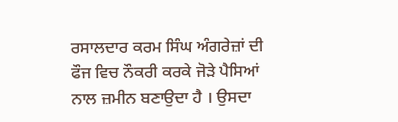ਰਸਾਲਦਾਰ ਕਰਮ ਸਿੰਘ ਅੰਗਰੇਜ਼ਾਂ ਦੀ ਫੌਜ ਵਿਚ ਨੌਕਰੀ ਕਰਕੇ ਜੋੜੇ ਪੈਸਿਆਂ ਨਾਲ ਜ਼ਮੀਨ ਬਣਾਉਦਾ ਹੈ । ਉਸਦਾ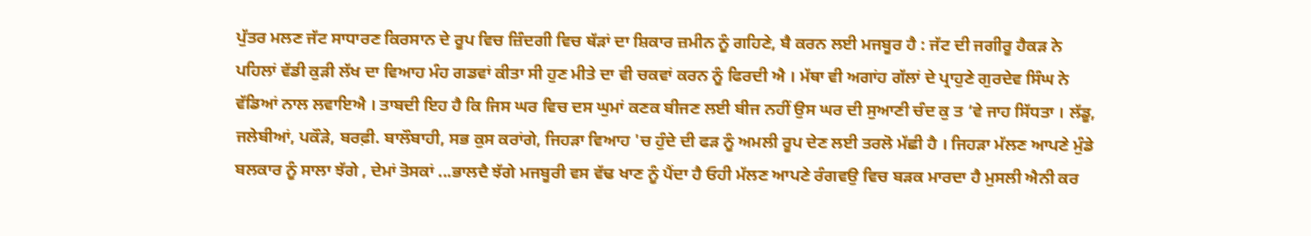ਪੁੱਤਰ ਮਲਣ ਜੱਟ ਸਾਧਾਰਣ ਕਿਰਸਾਨ ਦੇ ਰੂਪ ਵਿਚ ਜ਼ਿੰਦਗੀ ਵਿਚ ਥੱੜਾਂ ਦਾ ਸ਼ਿਕਾਰ ਜ਼ਮੀਨ ਨੂੰ ਗਹਿਣੇ, ਬੈ ਕਰਨ ਲਈ ਮਜਬੂਰ ਹੈ : ਜੱਟ ਦੀ ਜਗੀਰੂ ਹੈਕੜ ਨੇ ਪਹਿਲਾਂ ਵੱਡੀ ਕੁੜੀ ਲੱਖ ਦਾ ਵਿਆਹ ਮੰਹ ਗਡਵਾਂ ਕੀਤਾ ਸੀ ਹੁਣ ਮੀਤੇ ਦਾ ਵੀ ਚਕਵਾਂ ਕਰਨ ਨੂੰ ਫਿਰਦੀ ਐ । ਮੱਥਾ ਵੀ ਅਗਾਂਹ ਗੱਲਾਂ ਦੇ ਪ੍ਰਾਹੁਣੇ ਗੁਰਦੇਵ ਸਿੰਘ ਨੇ ਵੱਡਿਆਂ ਨਾਲ ਲਵਾਇਐ । ਤਾਬਦੀ ਇਹ ਹੈ ਕਿ ਜਿਸ ਘਰ ਵਿਚ ਦਸ ਘੁਮਾਂ ਕਣਕ ਬੀਜਣ ਲਈ ਬੀਜ ਨਹੀਂ ਉਸ ਘਰ ਦੀ ਸੁਆਣੀ ਚੰਦ ਕੁ ਤ ‘ਵੇ ਜਾਹ ਸਿੱਧਤਾ । ਲੱਡੂ, ਜਲੇਬੀਆਂ, ਪਕੌੜੇ, ਬਰਫ਼ੀ. ਬਾਲੌਬਾਹੀ, ਸਭ ਕੁਸ ਕਰਾਂਗੇ, ਜਿਹੜਾ ਵਿਆਹ 'ਚ ਹੁੰਦੇ ਦੀ ਫੜ ਨੂੰ ਅਮਲੀ ਰੂਪ ਦੇਣ ਲਈ ਤਰਲੋ ਮੱਛੀ ਹੈ । ਜਿਹੜਾ ਮੱਲਣ ਆਪਣੇ ਮੁੰਡੇ ਬਲਕਾਰ ਨੂੰ ਸਾਲਾ ਝੱਗੇ , ਦੇਮਾਂ ਤੋਸਕਾਂ ...ਭਾਲਦੈ ਝੱਗੇ ਮਜਬੂਰੀ ਵਸ ਵੱਢ ਖਾਣ ਨੂੰ ਪੈਂਦਾ ਹੈ ਓਹੀ ਮੱਲਣ ਆਪਣੇ ਰੰਗਵਉ ਵਿਚ ਬੜਕ ਮਾਰਦਾ ਹੈ ਮੁਸਲੀ ਐਨੀ ਕਰ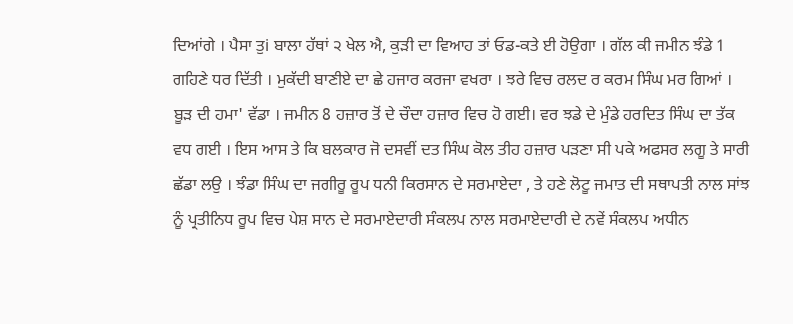ਦਿਆਂਗੇ । ਪੈਸਾ ਤੁi ਬਾਲਾ ਹੱਥਾਂ ੨ ਖੇਲ ਐ, ਕੁੜੀ ਦਾ ਵਿਆਹ ਤਾਂ ਓਡ-ਕਤੇ ਈ ਹੋਉਗਾ । ਗੱਲ ਕੀ ਜਮੀਨ ਝੰਡੇ 1 ਗਹਿਣੇ ਧਰ ਦਿੱਤੀ । ਮੁਕੱਦੀ ਬਾਣੀਏ ਦਾ ਛੇ ਹਜਾਰ ਕਰਜਾ ਵਖਰਾ । ਝਰੇ ਵਿਚ ਰਲਦ ਰ ਕਰਮ ਸਿੰਘ ਮਰ ਗਿਆਂ । ਬੂੜ ਦੀ ਹਮਾ' ਵੱਡਾ । ਜਮੀਨ 8 ਹਜ਼ਾਰ ਤੋਂ ਦੇ ਚੌਦਾ ਹਜ਼ਾਰ ਵਿਚ ਹੋ ਗਈ। ਵਰ ਝਡੇ ਦੇ ਮੁੰਡੇ ਹਰਦਿਤ ਸਿੰਘ ਦਾ ਤੱਕ ਵਧ ਗਈ । ਇਸ ਆਸ ਤੇ ਕਿ ਬਲਕਾਰ ਜੋ ਦਸਵੀਂ ਦਤ ਸਿੰਘ ਕੋਲ ਤੀਹ ਹਜ਼ਾਰ ਪੜਣਾ ਸੀ ਪਕੇ ਅਫਸਰ ਲਗੂ ਤੇ ਸਾਰੀ ਛੱਡਾ ਲਉ । ਝੰਡਾ ਸਿੰਘ ਦਾ ਜਗੀਰੂ ਰੂਪ ਧਨੀ ਕਿਰਸਾਨ ਦੇ ਸਰਮਾਏਦਾ , ਤੇ ਹਣੇ ਲੋਟੂ ਜਮਾਤ ਦੀ ਸਥਾਪਤੀ ਨਾਲ ਸਾਂਝ ਨੂੰ ਪ੍ਰਤੀਨਿਧ ਰੂਪ ਵਿਚ ਪੇਸ਼ ਸਾਨ ਦੇ ਸਰਮਾਏਦਾਰੀ ਸੰਕਲਪ ਨਾਲ ਸਰਮਾਏਦਾਰੀ ਦੇ ਨਵੇਂ ਸੰਕਲਪ ਅਧੀਨ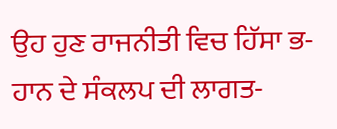ਉਹ ਹੁਣ ਰਾਜਨੀਤੀ ਵਿਚ ਹਿੱਸਾ ਭ-ਹਾਨ ਦੇ ਸੰਕਲਪ ਦੀ ਲਾਗਤ-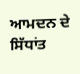ਆਮਦਨ ਦੇ ਸਿੱਧਾਂਤ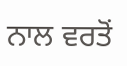ਨਾਲ ਵਰਤੋਂ